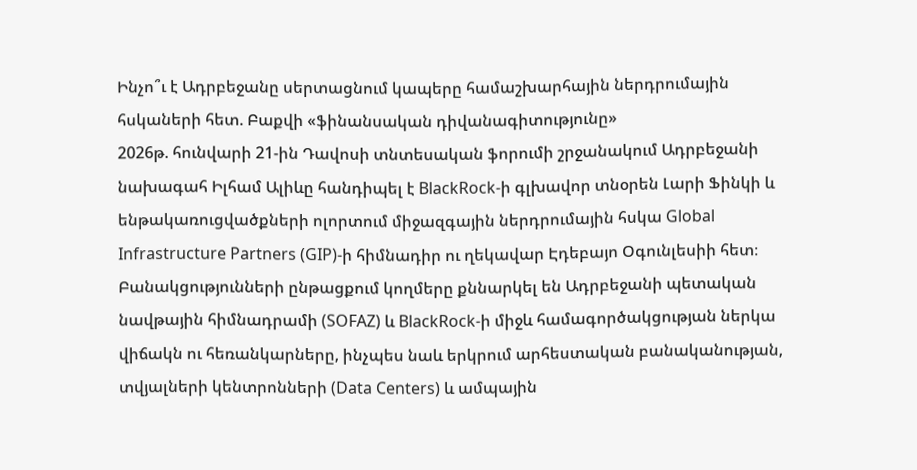Ինչո՞ւ է Ադրբեջանը սերտացնում կապերը համաշխարհային ներդրումային հսկաների հետ. Բաքվի «ֆինանսական դիվանագիտությունը»
2026թ. հունվարի 21-ին Դավոսի տնտեսական ֆորումի շրջանակում Ադրբեջանի նախագահ Իլհամ Ալիևը հանդիպել է BlackRock-ի գլխավոր տնօրեն Լարի Ֆինկի և ենթակառուցվածքների ոլորտում միջազգային ներդրումային հսկա Global Infrastructure Partners (GIP)-ի հիմնադիր ու ղեկավար Էդեբայո Օգունլեսիի հետ։
Բանակցությունների ընթացքում կողմերը քննարկել են Ադրբեջանի պետական նավթային հիմնադրամի (SOFAZ) և BlackRock-ի միջև համագործակցության ներկա վիճակն ու հեռանկարները, ինչպես նաև երկրում արհեստական բանականության, տվյալների կենտրոնների (Data Centers) և ամպային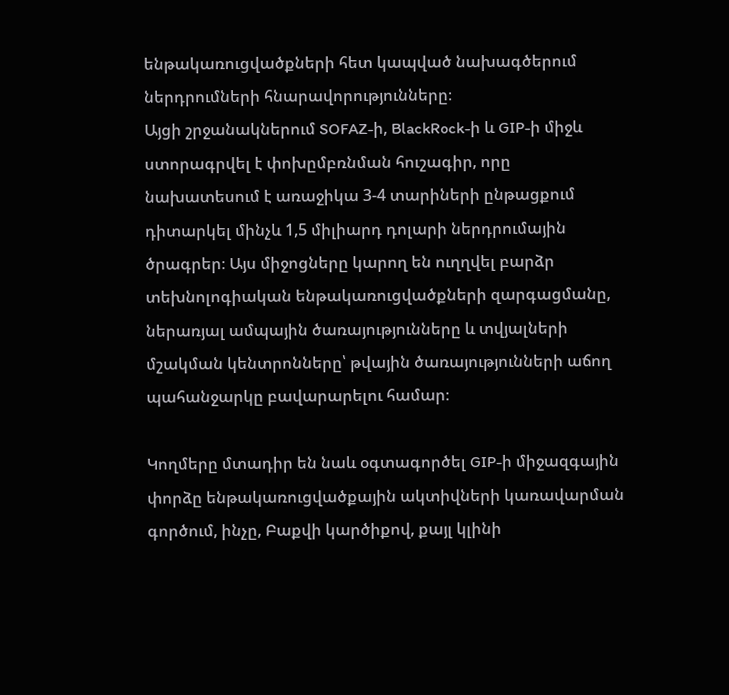ենթակառուցվածքների հետ կապված նախագծերում ներդրումների հնարավորությունները։
Այցի շրջանակներում SOFAZ-ի, BlackRock-ի և GIP-ի միջև ստորագրվել է փոխըմբռնման հուշագիր, որը նախատեսում է առաջիկա 3-4 տարիների ընթացքում դիտարկել մինչև 1,5 միլիարդ դոլարի ներդրումային ծրագրեր։ Այս միջոցները կարող են ուղղվել բարձր տեխնոլոգիական ենթակառուցվածքների զարգացմանը, ներառյալ ամպային ծառայությունները և տվյալների մշակման կենտրոնները՝ թվային ծառայությունների աճող պահանջարկը բավարարելու համար։

Կողմերը մտադիր են նաև օգտագործել GIP-ի միջազգային փորձը ենթակառուցվածքային ակտիվների կառավարման գործում, ինչը, Բաքվի կարծիքով, քայլ կլինի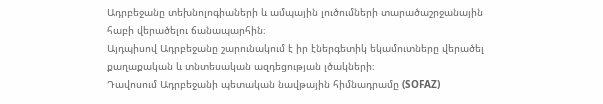Ադրբեջանը տեխնոլոգիաների և ամպային լուծումների տարածաշրջանային հաբի վերածելու ճանապարհին։
Այդպիսով Ադրբեջանը շարունակում է իր էներգետիկ եկամուտները վերածել քաղաքական և տնտեսական ազդեցության լծակների։
Դավոսում Ադրբեջանի պետական նավթային հիմնադրամը (SOFAZ)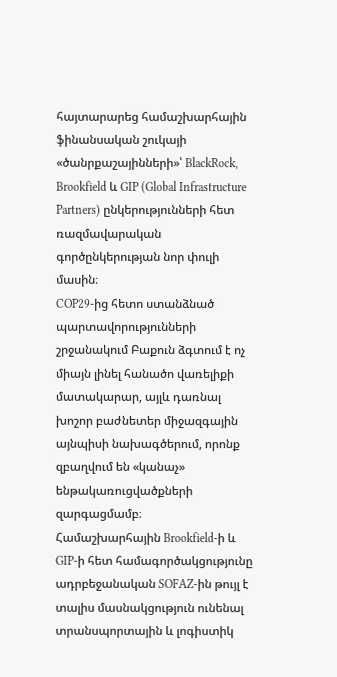հայտարարեց համաշխարհային ֆինանսական շուկայի «ծանրքաշայինների»՝ BlackRock, Brookfield և GIP (Global Infrastructure Partners) ընկերությունների հետ ռազմավարական գործընկերության նոր փուլի մասին։
COP29-ից հետո ստանձնած պարտավորությունների շրջանակում Բաքուն ձգտում է ոչ միայն լինել հանածո վառելիքի մատակարար, այլև դառնալ խոշոր բաժնետեր միջազգային այնպիսի նախագծերում, որոնք զբաղվում են «կանաչ» ենթակառուցվածքների զարգացմամբ։
Համաշխարհային Brookfield-ի և GIP-ի հետ համագործակցությունը ադրբեջանական SOFAZ-ին թույլ է տալիս մասնակցություն ունենալ տրանսպորտային և լոգիստիկ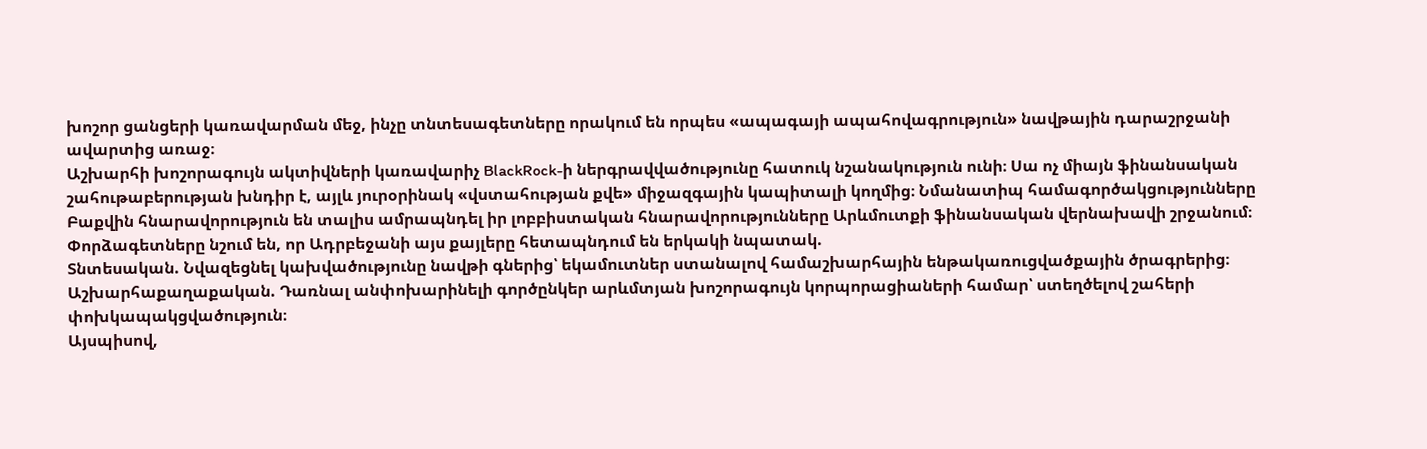խոշոր ցանցերի կառավարման մեջ, ինչը տնտեսագետները որակում են որպես «ապագայի ապահովագրություն» նավթային դարաշրջանի ավարտից առաջ։
Աշխարհի խոշորագույն ակտիվների կառավարիչ BlackRock-ի ներգրավվածությունը հատուկ նշանակություն ունի։ Սա ոչ միայն ֆինանսական շահութաբերության խնդիր է, այլև յուրօրինակ «վստահության քվե» միջազգային կապիտալի կողմից։ Նմանատիպ համագործակցությունները Բաքվին հնարավորություն են տալիս ամրապնդել իր լոբբիստական հնարավորությունները Արևմուտքի ֆինանսական վերնախավի շրջանում։
Փորձագետները նշում են, որ Ադրբեջանի այս քայլերը հետապնդում են երկակի նպատակ.
Տնտեսական. Նվազեցնել կախվածությունը նավթի գներից՝ եկամուտներ ստանալով համաշխարհային ենթակառուցվածքային ծրագրերից։
Աշխարհաքաղաքական. Դառնալ անփոխարինելի գործընկեր արևմտյան խոշորագույն կորպորացիաների համար՝ ստեղծելով շահերի փոխկապակցվածություն։
Այսպիսով,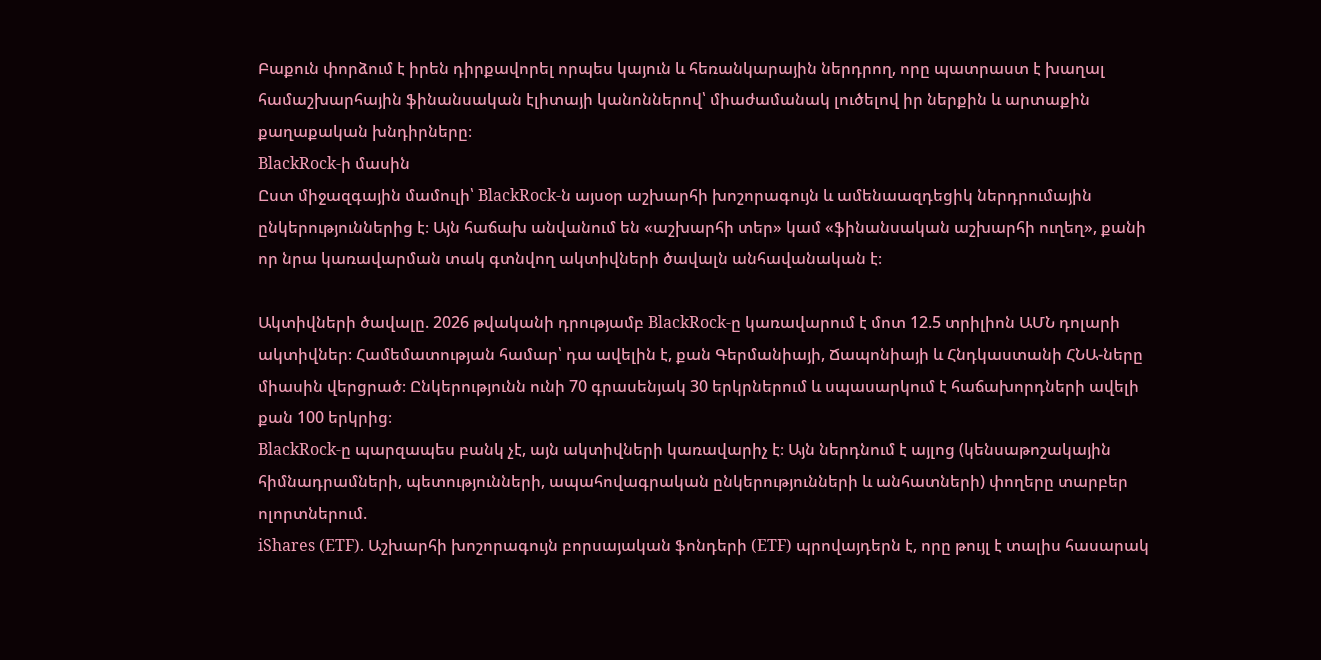Բաքուն փորձում է իրեն դիրքավորել որպես կայուն և հեռանկարային ներդրող, որը պատրաստ է խաղալ համաշխարհային ֆինանսական էլիտայի կանոններով՝ միաժամանակ լուծելով իր ներքին և արտաքին քաղաքական խնդիրները։
BlackRock-ի մասին
Ըստ միջազգային մամուլի՝ BlackRock-ն այսօր աշխարհի խոշորագույն և ամենաազդեցիկ ներդրումային ընկերություններից է։ Այն հաճախ անվանում են «աշխարհի տեր» կամ «ֆինանսական աշխարհի ուղեղ», քանի որ նրա կառավարման տակ գտնվող ակտիվների ծավալն անհավանական է։

Ակտիվների ծավալը. 2026 թվականի դրությամբ BlackRock-ը կառավարում է մոտ 12.5 տրիլիոն ԱՄՆ դոլարի ակտիվներ։ Համեմատության համար՝ դա ավելին է, քան Գերմանիայի, Ճապոնիայի և Հնդկաստանի ՀՆԱ-ները միասին վերցրած։ Ընկերությունն ունի 70 գրասենյակ 30 երկրներում և սպասարկում է հաճախորդների ավելի քան 100 երկրից։
BlackRock-ը պարզապես բանկ չէ, այն ակտիվների կառավարիչ է։ Այն ներդնում է այլոց (կենսաթոշակային հիմնադրամների, պետությունների, ապահովագրական ընկերությունների և անհատների) փողերը տարբեր ոլորտներում.
iShares (ETF). Աշխարհի խոշորագույն բորսայական ֆոնդերի (ETF) պրովայդերն է, որը թույլ է տալիս հասարակ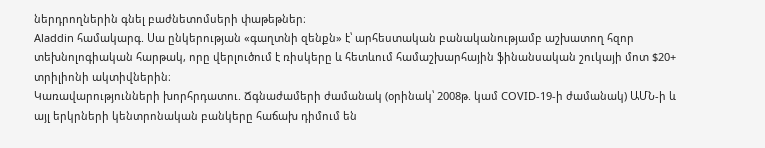ներդրողներին գնել բաժնետոմսերի փաթեթներ։
Aladdin համակարգ. Սա ընկերության «գաղտնի զենքն» է՝ արհեստական բանականությամբ աշխատող հզոր տեխնոլոգիական հարթակ, որը վերլուծում է ռիսկերը և հետևում համաշխարհային ֆինանսական շուկայի մոտ $20+ տրիլիոնի ակտիվներին։
Կառավարությունների խորհրդատու. Ճգնաժամերի ժամանակ (օրինակ՝ 2008թ. կամ COVID-19-ի ժամանակ) ԱՄՆ-ի և այլ երկրների կենտրոնական բանկերը հաճախ դիմում են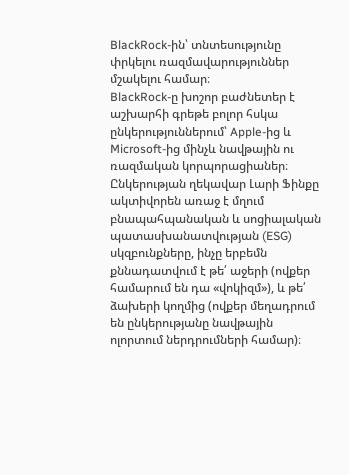BlackRock-ին՝ տնտեսությունը փրկելու ռազմավարություններ մշակելու համար։
BlackRock-ը խոշոր բաժնետեր է աշխարհի գրեթե բոլոր հսկա ընկերություններում՝ Apple-ից և Microsoft-ից մինչև նավթային ու ռազմական կորպորացիաներ։
Ընկերության ղեկավար Լարի Ֆինքը ակտիվորեն առաջ է մղում բնապահպանական և սոցիալական պատասխանատվության (ESG) սկզբունքները, ինչը երբեմն քննադատվում է թե՛ աջերի (ովքեր համարում են դա «վոկիզմ»), և թե՛ ձախերի կողմից (ովքեր մեղադրում են ընկերությանը նավթային ոլորտում ներդրումների համար)։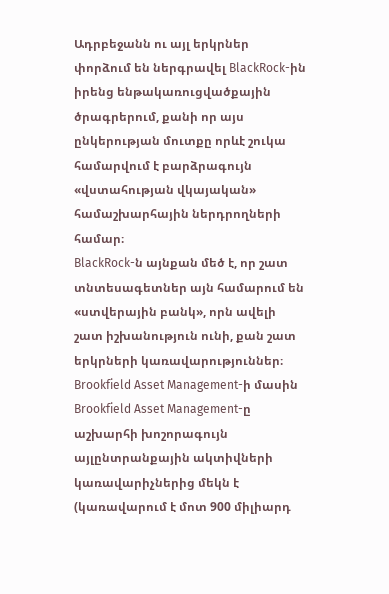Ադրբեջանն ու այլ երկրներ փորձում են ներգրավել BlackRock-ին իրենց ենթակառուցվածքային ծրագրերում, քանի որ այս ընկերության մուտքը որևէ շուկա համարվում է բարձրագույն «վստահության վկայական» համաշխարհային ներդրողների համար։
BlackRock-ն այնքան մեծ է, որ շատ տնտեսագետներ այն համարում են «ստվերային բանկ», որն ավելի շատ իշխանություն ունի, քան շատ երկրների կառավարություններ։
Brookfield Asset Management-ի մասին
Brookfield Asset Management-ը աշխարհի խոշորագույն այլընտրանքային ակտիվների կառավարիչներից մեկն է (կառավարում է մոտ 900 միլիարդ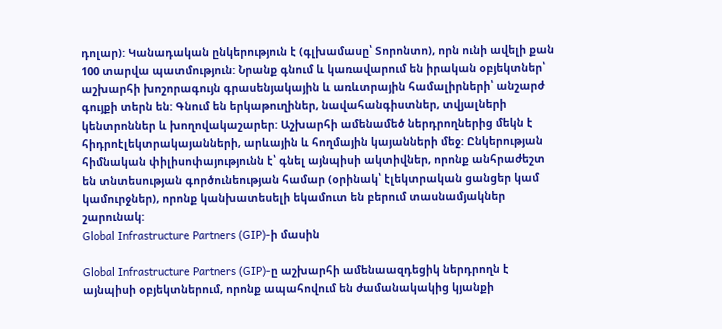դոլար): Կանադական ընկերություն է (գլխամասը՝ Տորոնտո), որն ունի ավելի քան 100 տարվա պատմություն: Նրանք գնում և կառավարում են իրական օբյեկտներ՝ աշխարհի խոշորագույն գրասենյակային և առևտրային համալիրների՝ անշարժ գույքի տերն են: Գնում են երկաթուղիներ, նավահանգիստներ, տվյալների կենտրոններ և խողովակաշարեր: Աշխարհի ամենամեծ ներդրողներից մեկն է հիդրոէլեկտրակայանների, արևային և հողմային կայանների մեջ: Ընկերության հիմնական փիլիսոփայությունն է՝ գնել այնպիսի ակտիվներ, որոնք անհրաժեշտ են տնտեսության գործունեության համար (օրինակ՝ էլեկտրական ցանցեր կամ կամուրջներ), որոնք կանխատեսելի եկամուտ են բերում տասնամյակներ շարունակ:
Global Infrastructure Partners (GIP)-ի մասին

Global Infrastructure Partners (GIP)-ը աշխարհի ամենաազդեցիկ ներդրողն է այնպիսի օբյեկտներում, որոնք ապահովում են ժամանակակից կյանքի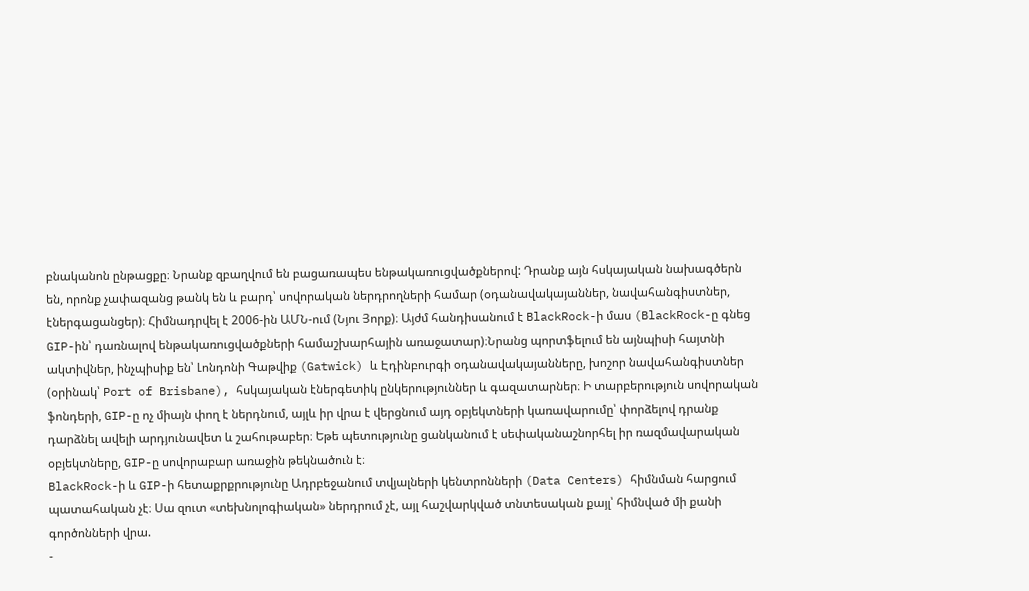բնականոն ընթացքը։ Նրանք զբաղվում են բացառապես ենթակառուցվածքներով: Դրանք այն հսկայական նախագծերն են, որոնք չափազանց թանկ են և բարդ՝ սովորական ներդրողների համար (օդանավակայաններ, նավահանգիստներ, էներգացանցեր)։ Հիմնադրվել է 2006-ին ԱՄՆ-ում (Նյու Յորք)։ Այժմ հանդիսանում է BlackRock-ի մաս (BlackRock-ը գնեց GIP-ին՝ դառնալով ենթակառուցվածքների համաշխարհային առաջատար)։Նրանց պորտֆելում են այնպիսի հայտնի ակտիվներ, ինչպիսիք են՝ Լոնդոնի Գաթվիք (Gatwick) և Էդինբուրգի օդանավակայանները, խոշոր նավահանգիստներ (օրինակ՝ Port of Brisbane), հսկայական էներգետիկ ընկերություններ և գազատարներ։ Ի տարբերություն սովորական ֆոնդերի, GIP-ը ոչ միայն փող է ներդնում, այլև իր վրա է վերցնում այդ օբյեկտների կառավարումը՝ փորձելով դրանք դարձնել ավելի արդյունավետ և շահութաբեր։ Եթե պետությունը ցանկանում է սեփականաշնորհել իր ռազմավարական օբյեկտները, GIP-ը սովորաբար առաջին թեկնածուն է։
BlackRock-ի և GIP-ի հետաքրքրությունը Ադրբեջանում տվյալների կենտրոնների (Data Centers) հիմնման հարցում պատահական չէ։ Սա զուտ «տեխնոլոգիական» ներդրում չէ, այլ հաշվարկված տնտեսական քայլ՝ հիմնված մի քանի գործոնների վրա.
-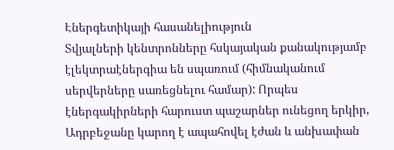Էներգետիկայի հասանելիություն
Տվյալների կենտրոնները հսկայական քանակությամբ էլեկտրաէներգիա են սպառում (հիմնականում սերվերները սառեցնելու համար): Որպես էներգակիրների հարուստ պաշարներ ունեցող երկիր, Ադրբեջանը կարող է ապահովել էժան և անխափան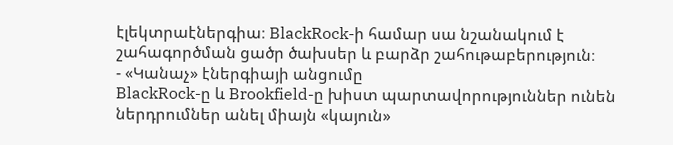էլեկտրաէներգիա։ BlackRock-ի համար սա նշանակում է շահագործման ցածր ծախսեր և բարձր շահութաբերություն։
- «Կանաչ» էներգիայի անցումը
BlackRock-ը և Brookfield-ը խիստ պարտավորություններ ունեն ներդրումներ անել միայն «կայուն»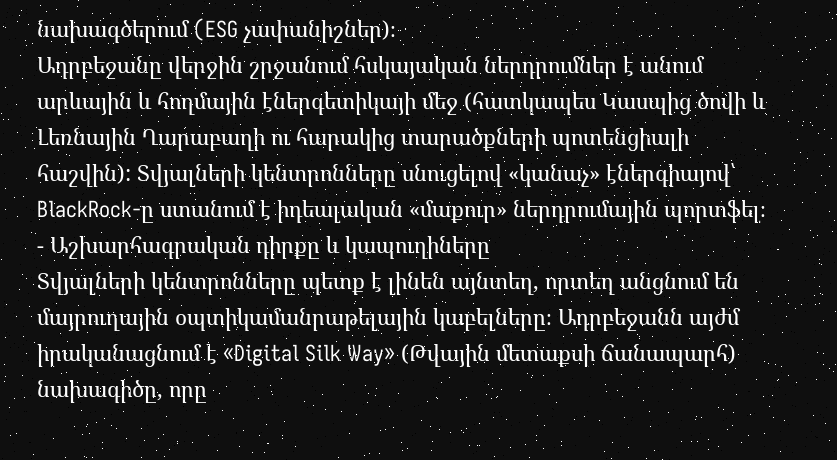նախագծերում (ESG չափանիշներ)։
Ադրբեջանը վերջին շրջանում հսկայական ներդրումներ է անում արևային և հողմային էներգետիկայի մեջ (հատկապես Կասպից ծովի և Լեռնային Ղարաբաղի ու հարակից տարածքների պոտենցիալի հաշվին): Տվյալների կենտրոնները սնուցելով «կանաչ» էներգիայով՝ BlackRock-ը ստանում է իդեալական «մաքուր» ներդրումային պորտֆել։
- Աշխարհագրական դիրքը և կապուղիները
Տվյալների կենտրոնները պետք է լինեն այնտեղ, որտեղ անցնում են մայրուղային օպտիկամանրաթելային կաբելները։ Ադրբեջանն այժմ իրականացնում է «Digital Silk Way» (Թվային մետաքսի ճանապարհ) նախագիծը, որը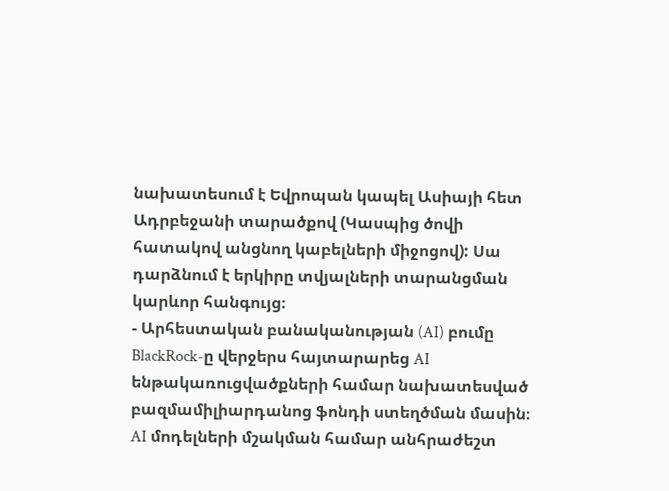նախատեսում է Եվրոպան կապել Ասիայի հետ Ադրբեջանի տարածքով (Կասպից ծովի հատակով անցնող կաբելների միջոցով): Սա դարձնում է երկիրը տվյալների տարանցման կարևոր հանգույց։
- Արհեստական բանականության (AI) բումը
BlackRock-ը վերջերս հայտարարեց AI ենթակառուցվածքների համար նախատեսված բազմամիլիարդանոց ֆոնդի ստեղծման մասին։ AI մոդելների մշակման համար անհրաժեշտ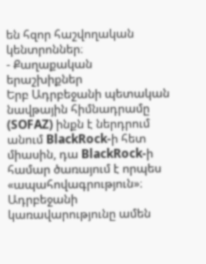են հզոր հաշվողական կենտրոններ։
- Քաղաքական երաշխիքներ
Երբ Ադրբեջանի պետական նավթային հիմնադրամը (SOFAZ) ինքն է ներդրում անում BlackRock-ի հետ միասին, դա BlackRock-ի համար ծառայում է որպես «ապահովագրություն»։ Ադրբեջանի կառավարությունը ամեն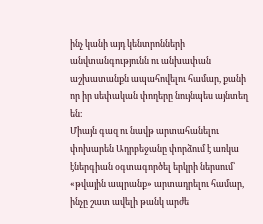ինչ կանի այդ կենտրոնների անվտանգությունն ու անխափան աշխատանքն ապահովելու համար, քանի որ իր սեփական փողերը նույնպես այնտեղ են։
Միայն գազ ու նավթ արտահանելու փոխարեն Ադրբեջանը փորձում է առկա էներգիան օգտագործել երկրի ներսում՝ «թվային ապրանք» արտադրելու համար, ինչը շատ ավելի թանկ արժե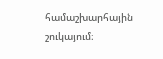համաշխարհային շուկայում։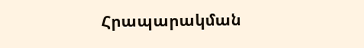Հրապարակման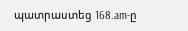պատրաստեց 168.am-ը